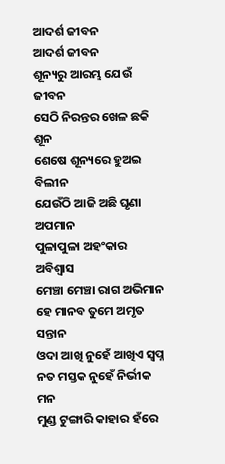ଆଦର୍ଶ ଜୀବନ
ଆଦର୍ଶ ଜୀବନ
ଶୂନ୍ୟରୁ ଆରମ୍ଭ ଯେଉଁ ଜୀବନ
ସେଠି ନିରନ୍ତର ଖେଳ ଛକି ଶୂନ
ଶେଷେ ଶୂନ୍ୟରେ ହୁଅଇ ବିଲୀନ
ଯେଉଁଠି ଆଜି ଅଛି ଘୃଣା ଅପମାନ
ପୁଳାପୁଳା ଅହଂକାର ଅବିଶ୍ୱାସ
ମେଞ୍ଚା ମେଞ୍ଚା ରାଗ ଅଭିମାନ
ହେ ମାନବ ତୁମେ ଅମୃତ ସନ୍ତାନ
ଓଦା ଆଖି ନୁହେଁ ଆଖିଏ ସ୍ବପ୍ନ
ନତ ମସ୍ତକ ନୁହେଁ ନିର୍ଭୀକ ମନ
ମୁଣ୍ଡ ଟୁଙ୍ଗାରି କାହାର ହଁରେ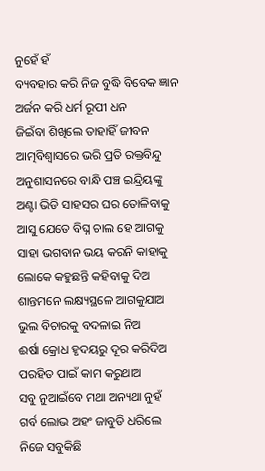ନୁହେଁ ହଁ
ବ୍ୟବହାର କରି ନିଜ ବୁଦ୍ଧି ବିବେକ ଜ୍ଞାନ
ଅର୍ଜନ କରି ଧର୍ମ ରୂପୀ ଧନ
ଜିଇଁବା ଶିଖିଲେ ତାହାହିଁ ଜୀବନ
ଆତ୍ମବିଶ୍ୱାସରେ ଭରି ପ୍ରତି ରକ୍ତବିନ୍ଦୁ
ଅନୁଶାସନରେ ବାନ୍ଧି ପଞ୍ଚ ଇନ୍ଦ୍ରିୟଙ୍କୁ
ଅଣ୍ଟା ଭିଡି ସାହସର ଘର ତୋଳିବାକୁ
ଆସୁ ଯେତେ ବିଘ୍ନ ଚାଲ ହେ ଆଗକୁ
ସାହା ଭଗବାନ ଭୟ କରନି କାହାକୁ
ଲୋକେ କହୁଛନ୍ତି କହିବାକୁ ଦିଅ
ଶାନ୍ତମନେ ଲକ୍ଷ୍ୟସ୍ଥଳେ ଆଗକୁଯାଅ
ଭୁଲ ବିଚାରକୁ ବଦଳାଇ ନିଅ
ଈର୍ଷା କ୍ରୋଧ ହୃଦୟରୁ ଦୂର କରିଦିଅ
ପରହିତ ପାଇଁ କାମ କରୁଥାଅ
ସବୁ ନୁଆଇଁବେ ମଥା ଅନ୍ୟଥା ନୁହଁ
ଗର୍ବ ଲୋଭ ଅହଂ ଜାବୁଡି ଧରିଲେ
ନିଜେ ସବୁକିଛି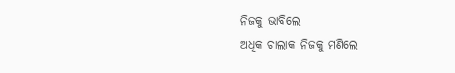ନିଜକୁ ଭାବିଲେ
ଅଧିକ ଚାଲାକ ନିଜକୁ ମଣିଲେ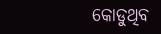କୋଡୁଥିବ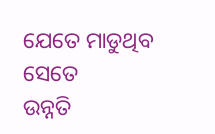ଯେତେ ମାଡୁଥିବ ସେତେ
ଉନ୍ନତି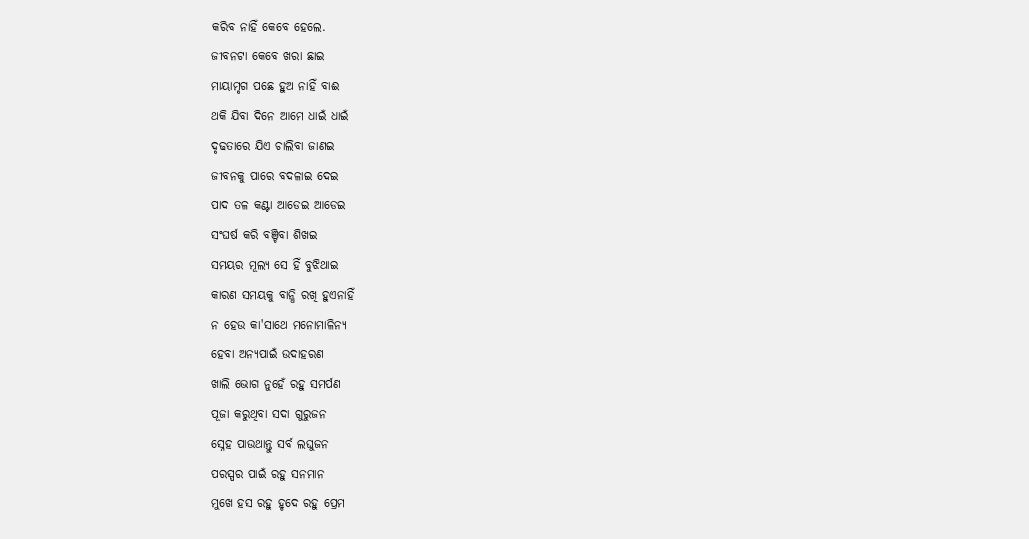କରିବ ନାହିଁ କେବେ ହେଲେ.
ଜୀବନଟା କେବେ ଖରା ଛାଇ
ମାୟାମୃଗ ପଛେ ହୁଅ ନାହିଁ ବାଈ
ଥକି ଯିବା ଦିନେ ଆମେ ଧାଇଁ ଧାଇଁ
ଦୃଢତାରେ ଯିଏ ଚାଲିବା ଜାଣଇ
ଜୀବନକୁ ପାରେ ବଦଳାଇ ଦେଇ
ପାଦ ତଳ କଣ୍ଟା ଆଡେଇ ଆଡେଇ
ସଂଘର୍ଷ କରି ବଞ୍ଚିବା ଶିଖଇ
ସମୟର ମୂଲ୍ୟ ସେ ହିଁ ବୁଝିଥାଇ
କାରଣ ସମୟକୁ ବାନ୍ଧି ରଖି ହୁଏନାହିଁ
ନ ହେଉ କା'ସାଥେ ମନୋମାଳିନ୍ୟ
ହେବା ଅନ୍ୟପାଇଁ ଉଦାହରଣ
ଖାଲି ଭୋଗ ନୁହେଁ ରହୁ ସମର୍ପଣ
ପୂଜା କରୁଥିବା ସଦା ଗୁରୁଜନ
ସ୍ନେହ ପାଉଥାନ୍ତୁ ସର୍ବ ଲଘୁଜନ
ପରସ୍ପର ପାଇଁ ରହୁ ସନମାନ
ମୁଖେ ହସ ରହୁ ହୃଦେ ରହୁ ପ୍ରେମ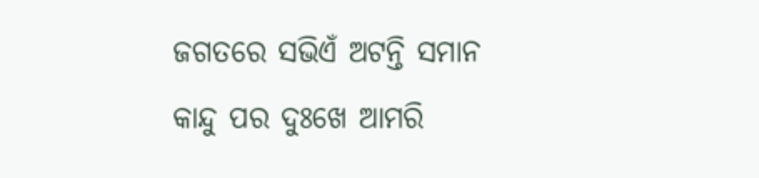ଜଗତରେ ସଭିଏଁ ଅଟନ୍ତି ସମାନ
କାନ୍ଦୁ ପର ଦୁଃଖେ ଆମରି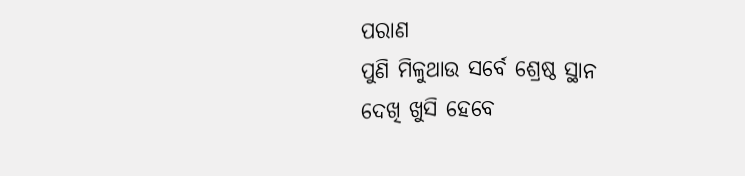ପରାଣ
ପୁଣି ମିଳୁଥାଉ ସର୍ବେ ଶ୍ରେଷ୍ଠ ସ୍ଥାନ
ଦେଖି ଖୁସି ହେବେ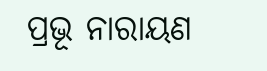ପ୍ରଭୂ ନାରାୟଣ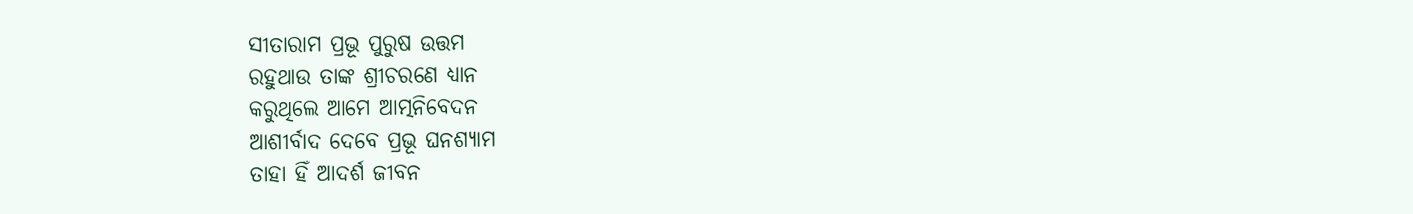ସୀତାରାମ ପ୍ରଭୂ ପୁରୁଷ ଉତ୍ତମ
ରହୁଥାଉ ତାଙ୍କ ଶ୍ରୀଚରଣେ ଧ୍ୟାନ
କରୁଥିଲେ ଆମେ ଆତ୍ମନିବେଦନ
ଆଶୀର୍ବାଦ ଦେବେ ପ୍ରଭୂ ଘନଶ୍ୟାମ
ତାହା ହିଁ ଆଦର୍ଶ ଜୀବନ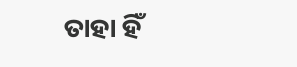ତାହା ହିଁ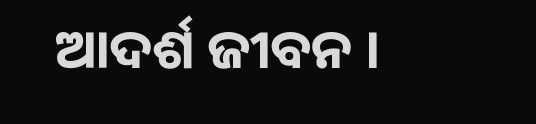ଆଦର୍ଶ ଜୀବନ ।